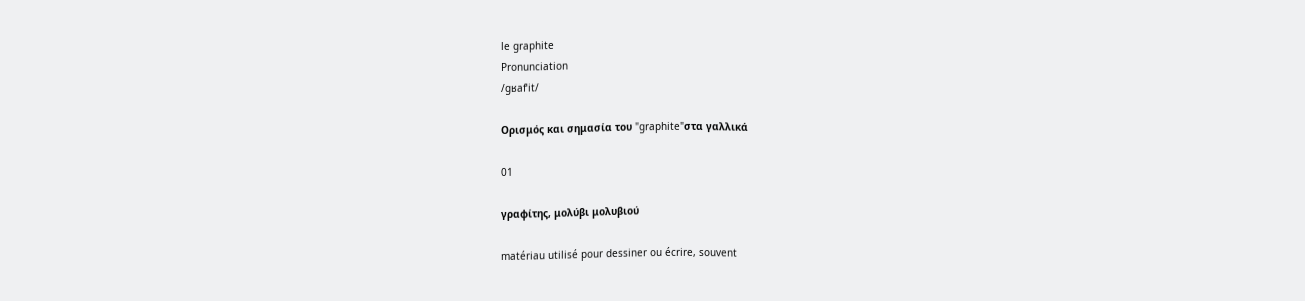le graphite
Pronunciation
/ɡʁafˈit/

Ορισμός και σημασία του "graphite"στα γαλλικά

01

γραφίτης, μολύβι μολυβιού

matériau utilisé pour dessiner ou écrire, souvent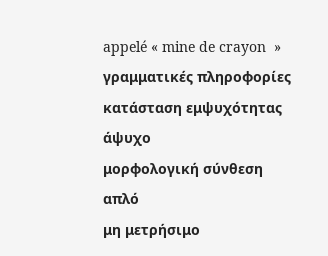appelé « mine de crayon  »
γραμματικές πληροφορίες
κατάσταση εμψυχότητας
άψυχο
μορφολογική σύνθεση
απλό
μη μετρήσιμο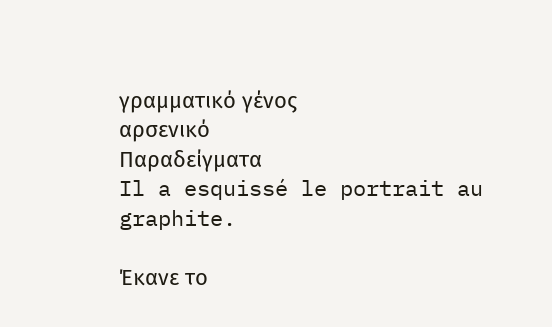γραμματικό γένος
αρσενικό
Παραδείγματα
Il a esquissé le portrait au graphite.

Έκανε το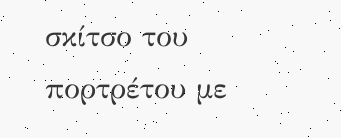σκίτσο του πορτρέτου με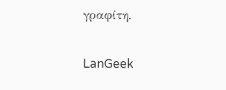γραφίτη.

LanGeek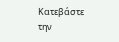Κατεβάστε την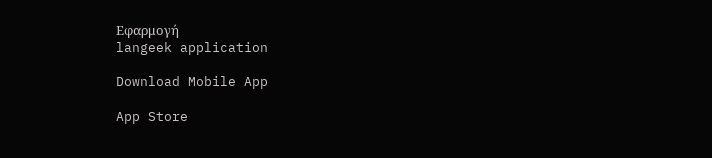Εφαρμογή
langeek application

Download Mobile App

App Store